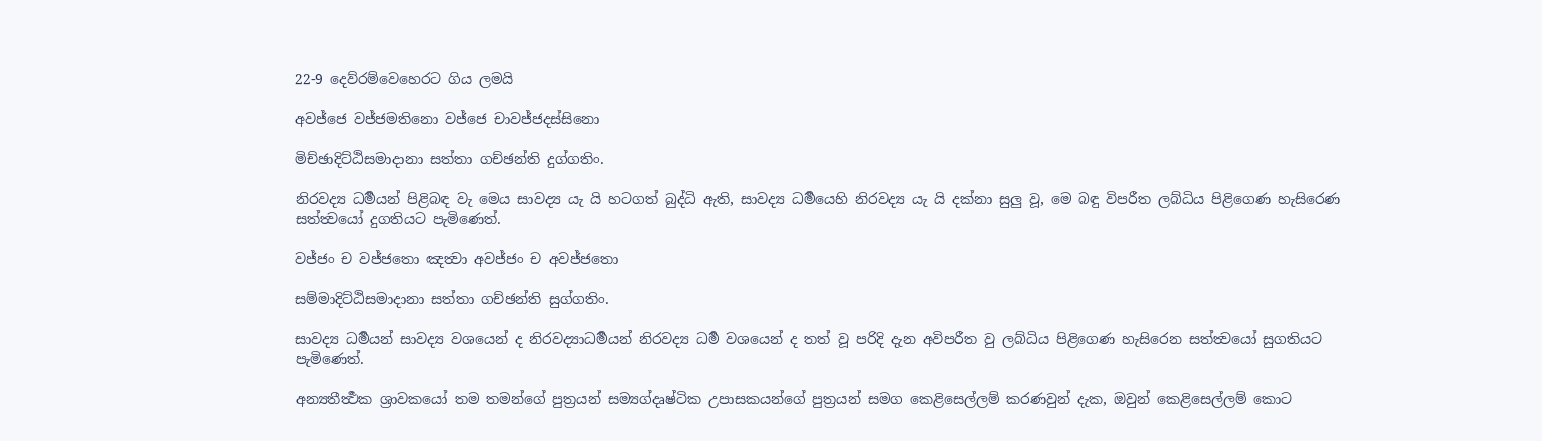22-9 දෙව්රම්වෙහෙරට ගිය ලමයි

අවජ්ජෙ වජ්ජමතිනො වජ්ජෙ චාවජ්ජදස්සිනො

මිච්ඡාදිට්ඨිසමාදානා සත්තා ගච්ඡන්ති දුග්ගතිං.

නිරවද්‍ය ධර්‍මයන් පිළිබඳ වැ මෙය සාවද්‍ය යැ යි හටගත් බුද්ධි ඇති, සාවද්‍ය ධර්‍මයෙහි නිරවද්‍ය යැ යි දක්නා සුලු වූ, මෙ බඳු විපරීත ලබ්ධිය පිළිගෙණ හැසිරෙණ සත්ත්‍වයෝ දුගතියට පැමිණෙත්.

වජ්ජං ච වජ්ජතො ඤත්‍වා අවජ්ජං ච අවජ්ජතො

සම්මාදිට්ඨිසමාදානා සත්තා ගච්ඡන්ති සුග්ගතිං.

සාවද්‍ය ධර්‍මයන් සාවද්‍ය වශයෙන් ද නිරවද්‍යාධර්‍මයන් නිරවද්‍ය ධර්‍ම වශයෙන් ද තත් වූ පරිදි දැන අවිපරීත වු ලබ්ධිය පිළිගෙණ හැසිරෙන සත්ත්‍වයෝ සුගතියට පැමිණෙත්.

අන්‍යතීර්‍ත්‍ථක ශ්‍රාවකයෝ තම තමන්ගේ පුත්‍රයන් සම්‍යග්දෘෂ්ටික උපාසකයන්ගේ පුත්‍රයන් සමග කෙළිසෙල්ලම් කරණවුන් දැක, ඔවුන් කෙළිසෙල්ලම් කොට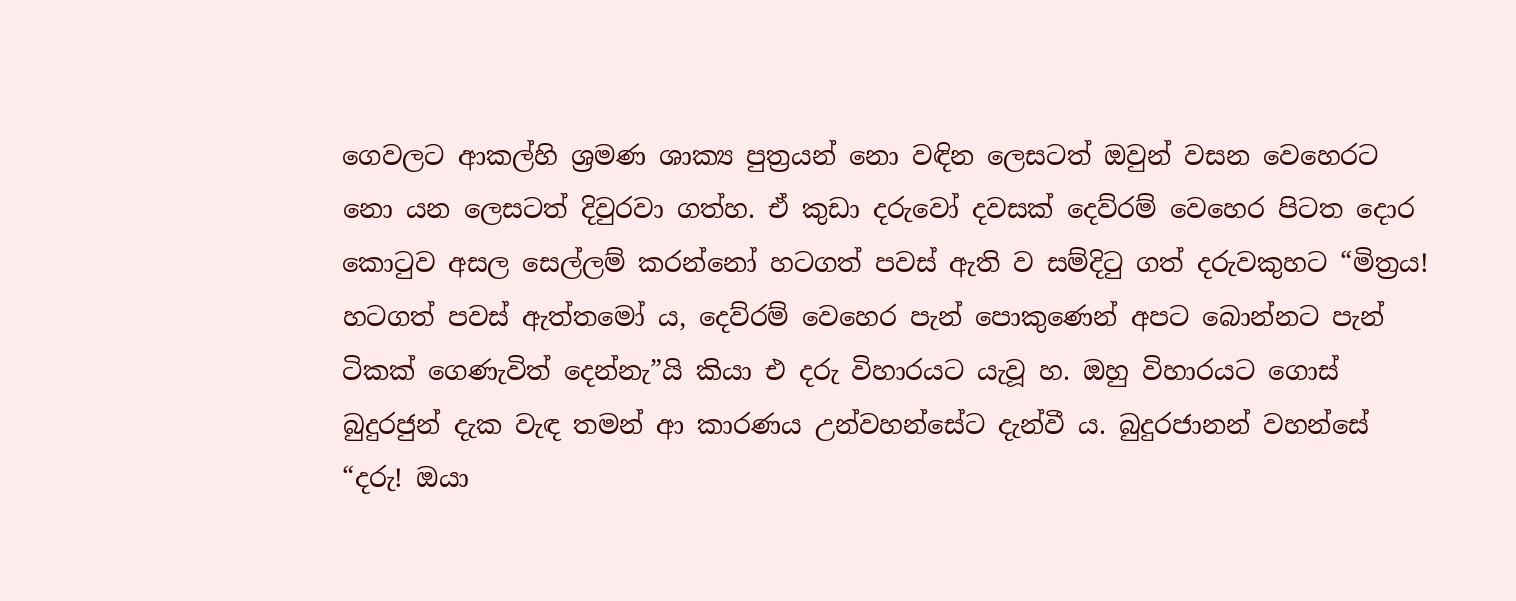ගෙවලට ආකල්හි ශ්‍රමණ ශාක්‍ය පුත්‍රයන් නො වඳින ලෙසටත් ඔවුන් වසන වෙහෙරට නො යන ලෙසටත් දිවුරවා ගත්හ. ඒ කුඩා දරුවෝ දවසක් දෙව්රම් වෙහෙර පිටත දොර කොටුව අසල සෙල්ලම් කරන්නෝ හටගත් පවස් ඇති ව සම්දිටු ගත් දරුවකුහට “මිත්‍රය! හටගත් පවස් ඇත්තමෝ ය, දෙව්රම් වෙහෙර පැන් පොකුණෙන් අපට බොන්නට පැන් ටිකක් ගෙණැවිත් දෙන්නැ”යි කියා එ දරු විහාරයට යැවූ හ. ඔහු විහාරයට ගොස් බුදුරජුන් දැක වැඳ තමන් ආ කාරණය උන්වහන්සේට දැන්වී ය. බුදුරජානන් වහන්සේ “දරු! ඔයා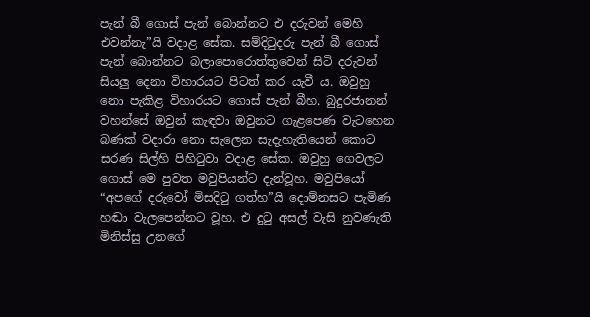පැන් බී ගොස් පැන් බොන්නට එ දරුවන් මෙහි එවන්නැ”යි වදාළ සේක. සම්දිටුදරු පැන් බී ගොස් පැන් බොන්නට බලාපොරොත්තුවෙන් සිටි දරුවන් සියලු දෙනා විහාරයට පිටත් කර යැවී ය. ඔවුහු නො පැකිළ විහාරයට ගොස් පැන් බීහ. බුදුරජානන් වහන්සේ ඔවුන් කැඳවා ඔවුනට ගැළපෙණ වැටහෙන බණක් වදාරා නො සැලෙන සැදැහැතියෙන් කොට සරණ සිල්හි පිහිටුවා වදාළ සේක. ඔවුහු ගෙවලට ගොස් මෙ පුවත මවුපියන්ට දැන්වූහ. මවුපියෝ “අපගේ දරුවෝ මිසදිටු ගත්හ”යි දොම්නසට පැමිණ හඬා වැලපෙන්නට වූහ. එ දුටු අසල් වැසි නුවණැති මිනිස්සු උනගේ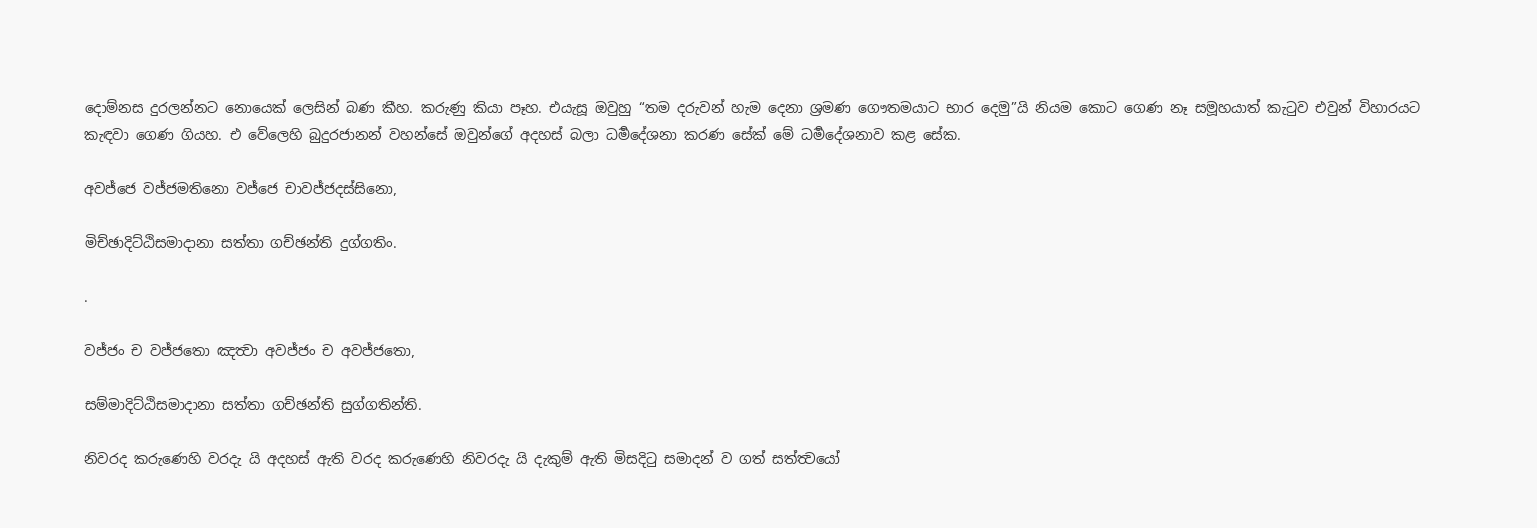දොම්නස දුරලන්නට නොයෙක් ලෙසින් බණ කීහ. කරුණු කියා පෑහ. එයැසූ ඔවුහු “තම දරුවන් හැම දෙනා ශ්‍රමණ ගෞතමයාට භාර දෙමු”යි නියම කොට ගෙණ නෑ සමූහයාත් කැටුව එවුන් විහාරයට කැඳවා ගෙණ ගියහ. එ වේලෙහි බුදුරජානන් වහන්සේ ඔවුන්ගේ අදහස් බලා ධර්‍මදේශනා කරණ සේක් මේ ධර්‍මදේශනාව කළ සේක.

අවජ්ජෙ වජ්ජමතිනො වජ්ජෙ චාවජ්ජදස්සිනො,

මිච්ඡාදිට්ඨිසමාදානා සත්තා ගච්ඡන්ති දුග්ගතිං.

.

වජ්ජං ච වජ්ජතො ඤත්‍වා අවජ්ජං ච අවජ්ජතො,

සම්මාදිට්ඨිසමාදානා සත්තා ගච්ඡන්ති සුග්ගතින්ති.

නිවරද කරුණෙහි වරදැ යි අදහස් ඇති වරද කරුණෙහි නිවරදැ යි දැකුම් ඇති මිසදිටු සමාදන් ව ගත් සත්ත්‍වයෝ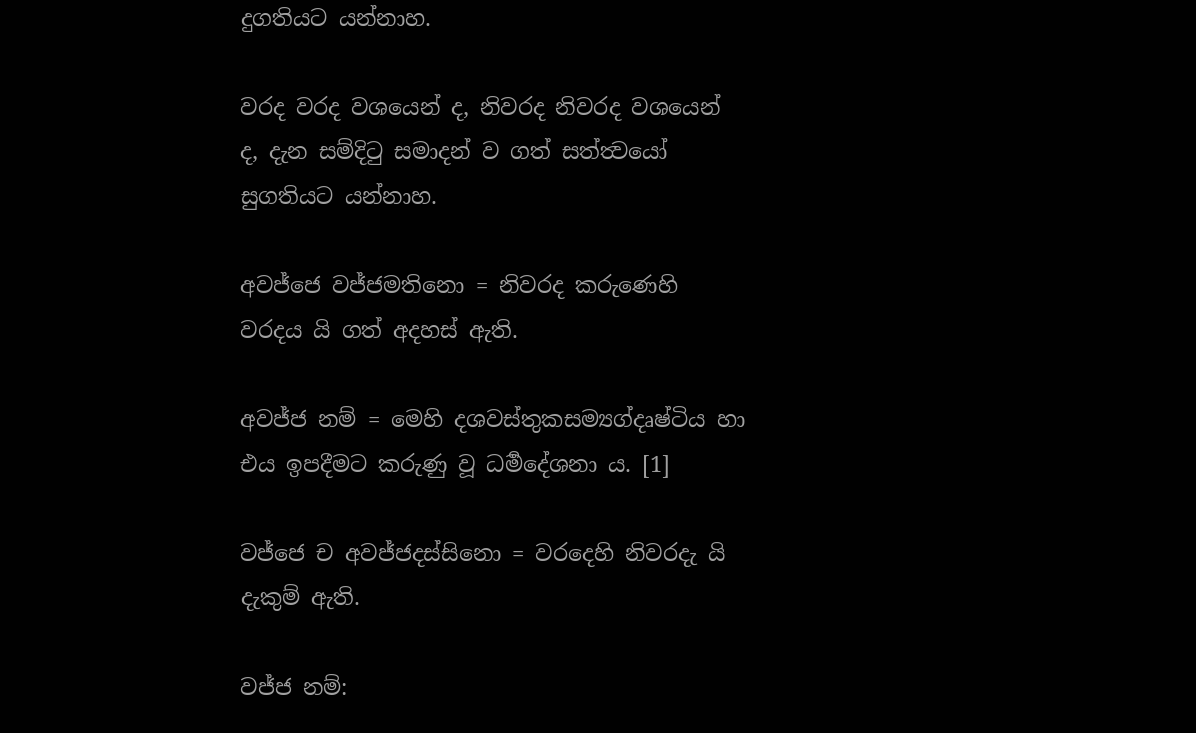දුගතියට යන්නාහ.

වරද වරද වශයෙන් ද, නිවරද නිවරද වශයෙන් ද, දැන සම්දිටු සමාදන් ව ගත් සත්ත්‍වයෝ සුගතියට යන්නාහ.

අවජ්ජෙ වජ්ජමතිනො = නිවරද කරුණෙහි වරදය යි ගත් අදහස් ඇති.

අවජ්ජ නම් = මෙහි දශවස්තුකසම්‍යග්දෘෂ්ටිය හා එය ඉපදීමට කරුණු වූ ධර්‍මදේශනා ය. [1]

වජ්ජෙ ච අවජ්ජදස්සිනො = වරදෙහි නිවරදැ යි දැකුම් ඇති.

වජ්ජ නම්: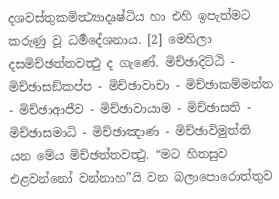දශවස්තුකමිත්‍ථ්‍යාදෘෂ්ටිය හා එහි ඉපැත්මට කරුණු වූ ධර්‍මදේශනාය. [2] මෙහිලා දසමිච්ඡත්තවත්‍ථු ද ගැණේ. මිච්ඡාදිට්ඨි - මිච්ඡාසඞ්කප්ප - මිච්ඡාවාචා - මිච්ඡාකම්මන්ත - මිච්ඡාආජීව - මිච්ඡාවායාම - මිච්ඡාසති - මිච්ඡාසමාධි - මිච්ඡාඤාණ - මිච්ඡාවිමුත්ති යන මේය මිච්ඡත්තවත්‍ථු. “මට හිතසුව එළවන්නෝ වන්නාහ”යි වන බලාපොරොත්තුව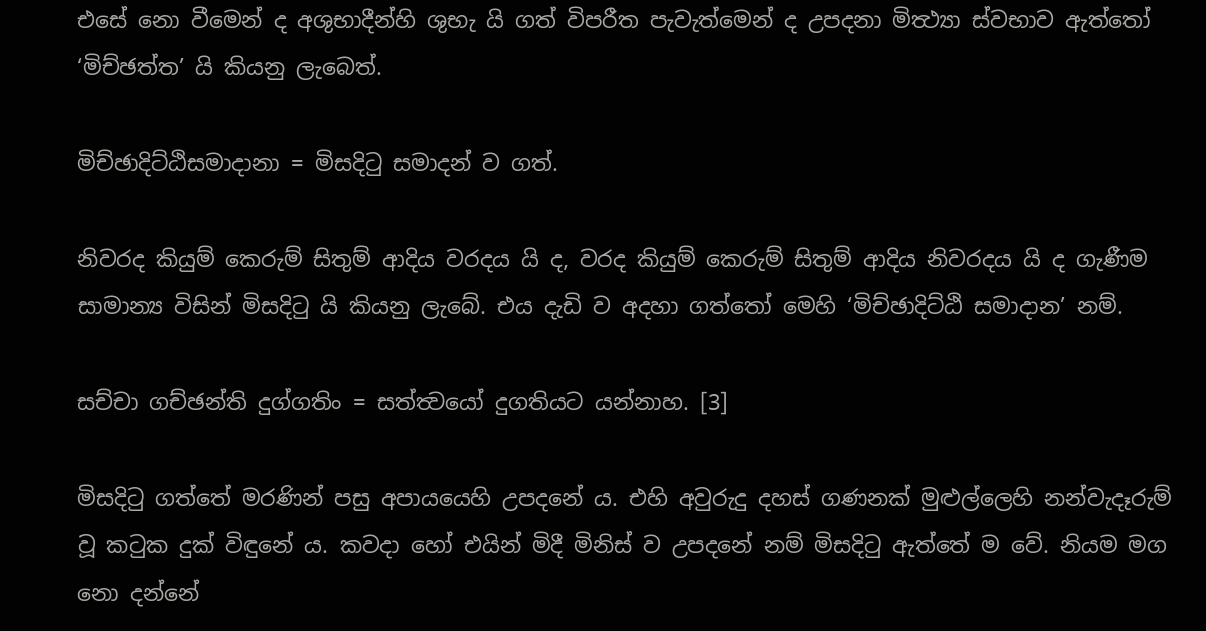එසේ නො වීමෙන් ද අශුභාදීන්හි ශුභැ යි ගත් විපරීත පැවැත්මෙන් ද උපදනා මිත්‍ථ්‍යා ස්වභාව ඇත්තෝ ‘මිච්ඡත්ත’ යි කියනු ලැබෙත්.

මිච්ඡාදිට්ඨිසමාදානා = මිසදිටු සමාදන් ව ගත්.

නිවරද කියුම් කෙරුම් සිතුම් ආදිය වරදය යි ද, වරද කියුම් කෙරුම් සිතුම් ආදිය නිවරදය යි ද ගැණීම සාමාන්‍ය විසින් මිසදිටු යි කියනු ලැබේ. එය දැඩි ව අදහා ගත්තෝ මෙහි ‘මිච්ඡාදිට්ඨි සමාදාන’ නම්.

සච්චා ගච්ඡන්ති දුග්ගතිං = සත්ත්‍වයෝ දුගතියට යන්නාහ. [3]

මිසදිටු ගත්තේ මරණින් පසු අපායයෙහි උපදනේ ය. එහි අවුරුදු දහස් ගණනක් මුළුල්ලෙහි නන්වැදෑරුම් වූ කටුක දුක් විඳුනේ ය. කවදා හෝ එයින් මිදී මිනිස් ව උපදනේ නම් මිසදිටු ඇත්තේ ම වේ. නියම මග නො දන්නේ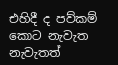එහිදී ද පව්කම් කොට නැවැත නැවැතත්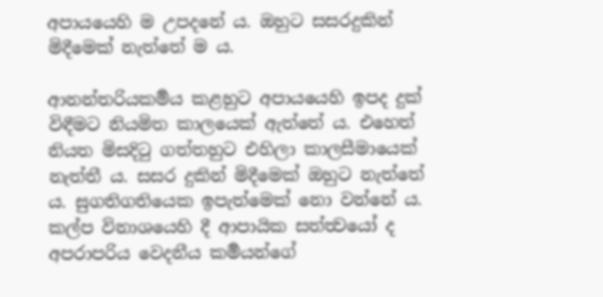අපායයෙහි ම උපදනේ ය. ඔහුට සසරදුකින් මිදීමෙක් නැත්තේ ම ය.

ආනන්තරියකර්‍මය කළහුට අපායයෙහි ඉපද දුක් විඳීමට නියමිත කාලයෙක් ඇත්තේ ය. එහෙත් නියත මිසදිටු ගත්තහුට එහිලා කාලසීමායෙක් නැත්තී ය. සසර දුකින් මිදීමෙක් ඔහුට නැත්තේ ය. සුගතිගතියෙක ඉපැත්මෙක් නො වන්නේ ය. කල්ප විනාශයෙහි දී ආපායික සත්ත්‍වයෝ ද අපරාපරිය වෙදනීය කර්‍මයන්ගේ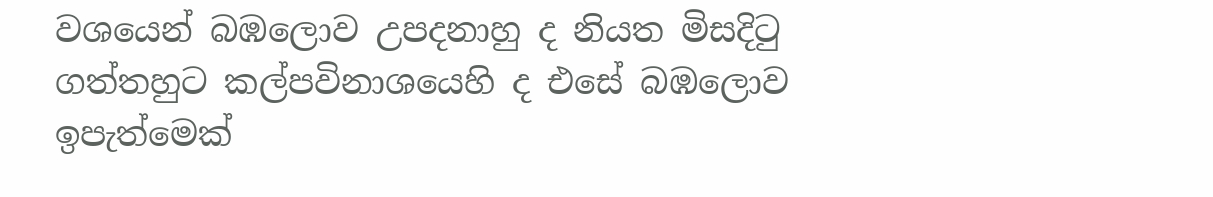වශයෙන් බඹලොව උපදනාහු ද නියත මිසදිටු ගත්තහුට කල්පවිනාශයෙහි ද එසේ බඹලොව ඉපැත්මෙක්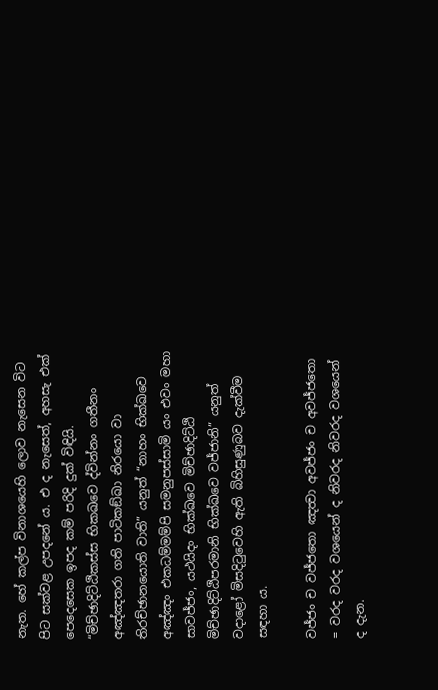නැත. හේ කල්ප විනාශයෙහි ලොව නැසෙන විට පිට සක්වළ උපදනේ ය. එ ද නැසෙත්, අහසැ එක් පෙදෙසෙක ඉපද කම් පරිදි දුක් විඳියි. “මිච්ඡාදිට්ඨිකස්ස භිකඛවෙ ද්වින්නං ගතීනං අඤ්ඤතරා ගති පාටිකඞ්ඛා නිරයො වා තිරච්ඡානයොති වාති” යනුත් “නාහං භික්ඛවෙ අඤ්ඤං එකධම්මම්පි සමනුපස්සාමි යං එවං මහා සාවජ්ජං, යථයිදං භික්ඛවෙ මිච්ඡාදිට්ඨි මිච්ඡාදිට්ඨිපරමානි භික්ඛවෙ වජ්ජානි” යනුත් වදාළෝ මිසදිටුවෙහි ඇති බිහිසුණුබව දැක්වීම සඳහා ය.

වජ්ජං ච වජ්ජතො ඤත්‍වා අවජ්ජං ච අවජ්ජතො = වරද වරද වශයෙන් ද නිවරද නිවරද වශයෙන් ද දැන.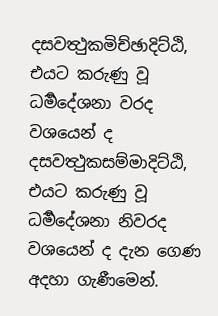දසවත්‍ථුකමිච්ඡාදිට්ඨි, එයට කරුණු වූ ධර්‍මදේශනා වරද වශයෙන් ද දසවත්‍ථුකසම්මාදිට්ඨි, එයට කරුණු වූ ධර්‍මදේශනා නිවරද වශයෙන් ද දැන ගෙණ අදහා ගැණීමෙන්.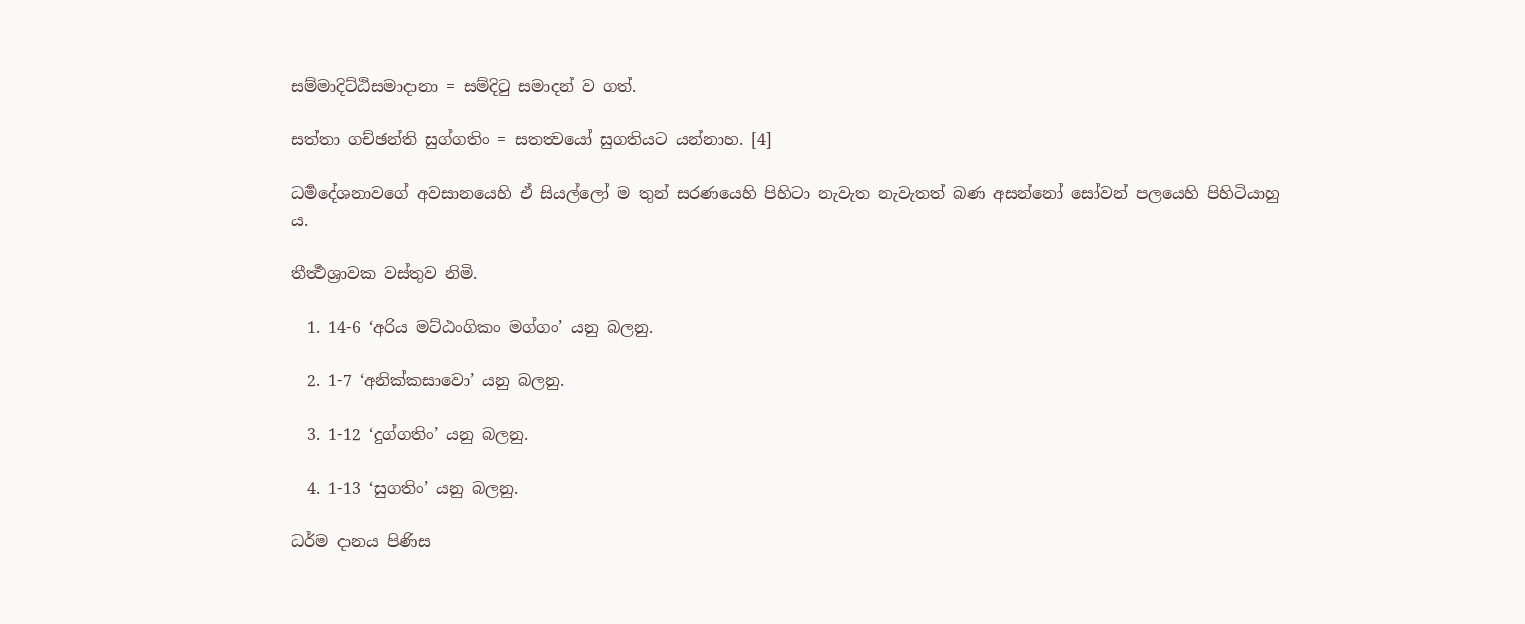සම්මාදිට්ඨිසමාදානා = සම්දිටු සමාදන් ව ගත්.

සත්තා ගච්ඡන්ති සුග්ගතිං = සතත්‍වයෝ සුගතියට යන්නාහ. [4]

ධර්‍මදේශනාවගේ අවසානයෙහි ඒ සියල්ලෝ ම තුන් සරණයෙහි පිහිටා නැවැත නැවැතත් බණ අසන්නෝ සෝවන් පලයෙහි පිහිටියාහු ය.

තීර්‍ත්‍ථශ්‍රාවක වස්තුව නිමි.

  1. 14-6 ‘අරිය මට්ඨංගිකං මග්ගං’ යනු බලනු.

  2. 1-7 ‘අනික්කසාවො’ යනු බලනු.

  3. 1-12 ‘දුග්ගතිං’ යනු බලනු.

  4. 1-13 ‘සුගතිං’ යනු බලනු.

ධර්ම දානය පිණිස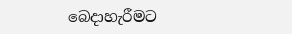බෙදාහැරීමට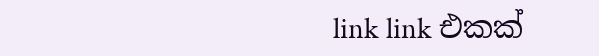link link එකක්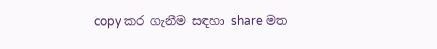copy කර ගැනීම සඳහා share මත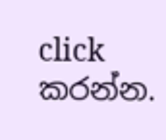click කරන්න.